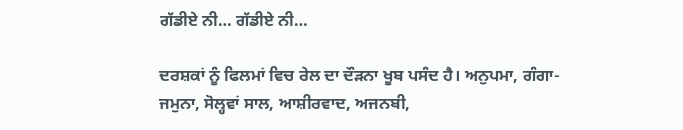ਗੱਡੀਏ ਨੀ… ਗੱਡੀਏ ਨੀ…

ਦਰਸ਼ਕਾਂ ਨੂੰ ਫਿਲਮਾਂ ਵਿਚ ਰੇਲ ਦਾ ਦੌੜਨਾ ਖੂਬ ਪਸੰਦ ਹੈ। ਅਨੁਪਮਾ, ਗੰਗਾ-ਜਮੁਨਾ, ਸੋਲ੍ਹਵਾਂ ਸਾਲ, ਆਸ਼ੀਰਵਾਦ, ਅਜਨਬੀ,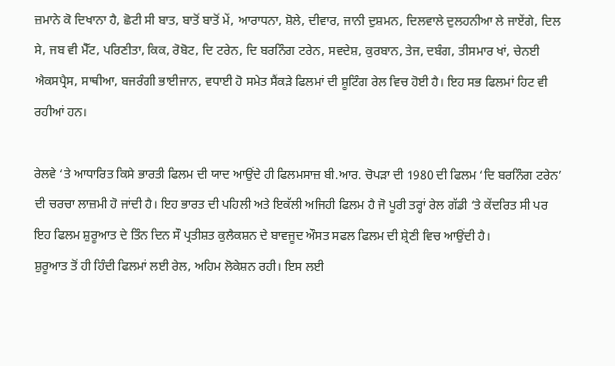ਜ਼ਮਾਨੇ ਕੋ ਦਿਖਾਨਾ ਹੈ, ਛੋਟੀ ਸੀ ਬਾਤ, ਬਾਤੋਂ ਬਾਤੋਂ ਮੇਂ, ਆਰਾਧਨਾ, ਸ਼ੋਲੇ, ਦੀਵਾਰ, ਜਾਨੀ ਦੁਸ਼ਮਨ, ਦਿਲਵਾਲੇ ਦੁਲਹਨੀਆ ਲੇ ਜਾਏਂਗੇ, ਦਿਲ ਸੇ, ਜਬ ਵੀ ਮੈੱਟ, ਪਰਿਣੀਤਾ, ਕਿਕ, ਰੋਬੋਟ, ਦਿ ਟਰੇਨ, ਦਿ ਬਰਨਿੰਗ ਟਰੇਨ, ਸਵਦੇਸ਼, ਕੁਰਬਾਨ, ਤੇਜ, ਦਬੰਗ, ਤੀਸਮਾਰ ਖਾਂ, ਚੇਨਈ ਐਕਸਪ੍ਰੈਸ, ਸਾਥੀਆ, ਬਜਰੰਗੀ ਭਾਈਜਾਨ, ਵਧਾਈ ਹੋ ਸਮੇਤ ਸੈਂਕੜੇ ਫਿਲਮਾਂ ਦੀ ਸ਼ੂਟਿੰਗ ਰੇਲ ਵਿਚ ਹੋਈ ਹੈ। ਇਹ ਸਭ ਫਿਲਮਾਂ ਹਿਟ ਵੀ ਰਹੀਆਂ ਹਨ।

ਰੇਲਵੇ ‘ਤੇ ਆਧਾਰਿਤ ਕਿਸੇ ਭਾਰਤੀ ਫਿਲਮ ਦੀ ਯਾਦ ਆਉਂਦੇ ਹੀ ਫਿਲਮਸਾਜ਼ ਬੀ.ਆਰ. ਚੋਪੜਾ ਦੀ 1980 ਦੀ ਫਿਲਮ ‘ਦਿ ਬਰਨਿੰਗ ਟਰੇਨ’ ਦੀ ਚਰਚਾ ਲਾਜ਼ਮੀ ਹੋ ਜਾਂਦੀ ਹੈ। ਇਹ ਭਾਰਤ ਦੀ ਪਹਿਲੀ ਅਤੇ ਇਕੱਲੀ ਅਜਿਹੀ ਫਿਲਮ ਹੈ ਜੋ ਪੂਰੀ ਤਰ੍ਹਾਂ ਰੇਲ ਗੱਡੀ ‘ਤੇ ਕੇਂਦਰਿਤ ਸੀ ਪਰ ਇਹ ਫਿਲਮ ਸ਼ੁਰੂਆਤ ਦੇ ਤਿੰਨ ਦਿਨ ਸੌ ਪ੍ਰਤੀਸ਼ਤ ਕੁਲੈਕਸ਼ਨ ਦੇ ਬਾਵਜੂਦ ਔਸਤ ਸਫਲ ਫਿਲਮ ਦੀ ਸ਼੍ਰੇਣੀ ਵਿਚ ਆਉਂਦੀ ਹੈ।
ਸ਼ੁਰੂਆਤ ਤੋਂ ਹੀ ਹਿੰਦੀ ਫਿਲਮਾਂ ਲਈ ਰੇਲ, ਅਹਿਮ ਲੋਕੇਸ਼ਨ ਰਹੀ। ਇਸ ਲਈ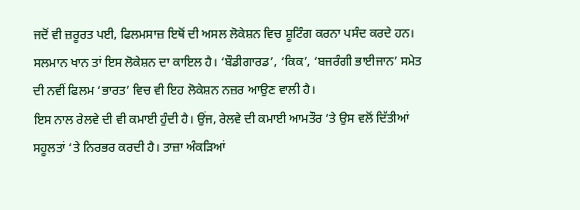ਜਦੋਂ ਵੀ ਜ਼ਰੂਰਤ ਪਈ, ਫਿਲਮਸਾਜ਼ ਇਥੋਂ ਦੀ ਅਸਲ ਲੋਕੇਸ਼ਨ ਵਿਚ ਸ਼ੂਟਿੰਗ ਕਰਨਾ ਪਸੰਦ ਕਰਦੇ ਹਨ। ਸਲਮਾਨ ਖਾਨ ਤਾਂ ਇਸ ਲੋਕੇਸ਼ਨ ਦਾ ਕਾਇਲ ਹੈ। ‘ਬੌਡੀਗਾਰਡ’, ‘ਕਿਕ’, ‘ਬਜਰੰਗੀ ਭਾਈਜਾਨ’ ਸਮੇਤ ਦੀ ਨਵੀਂ ਫਿਲਮ ‘ਭਾਰਤ’ ਵਿਚ ਵੀ ਇਹ ਲੋਕੇਸ਼ਨ ਨਜ਼ਰ ਆਉਣ ਵਾਲੀ ਹੈ।
ਇਸ ਨਾਲ ਰੇਲਵੇ ਦੀ ਵੀ ਕਮਾਈ ਹੁੰਦੀ ਹੈ। ਉਂਜ, ਰੇਲਵੇ ਦੀ ਕਮਾਈ ਆਮਤੌਰ ‘ਤੇ ਉਸ ਵਲੋਂ ਦਿੱਤੀਆਂ ਸਹੂਲਤਾਂ ‘ਤੇ ਨਿਰਭਰ ਕਰਦੀ ਹੈ। ਤਾਜ਼ਾ ਅੰਕੜਿਆਂ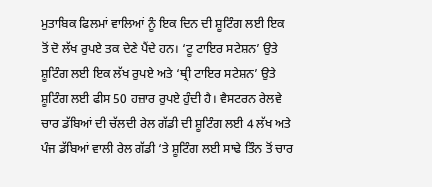ਮੁਤਾਬਿਕ ਫਿਲਮਾਂ ਵਾਲਿਆਂ ਨੂੰ ਇਕ ਦਿਨ ਦੀ ਸ਼ੂਟਿੰਗ ਲਈ ਇਕ ਤੋਂ ਦੋ ਲੱਖ ਰੁਪਏ ਤਕ ਦੇਣੇ ਪੈਂਦੇ ਹਨ। ‘ਟੂ ਟਾਇਰ ਸਟੇਸ਼ਨ’ ਉਤੇ ਸ਼ੂਟਿੰਗ ਲਈ ਇਕ ਲੱਖ ਰੁਪਏ ਅਤੇ ‘ਥ੍ਰੀ ਟਾਇਰ ਸਟੇਸ਼ਨ’ ਉਤੇ ਸ਼ੂਟਿੰਗ ਲਈ ਫੀਸ 50 ਹਜ਼ਾਰ ਰੁਪਏ ਹੁੰਦੀ ਹੈ। ਵੈਸਟਰਨ ਰੇਲਵੇ ਚਾਰ ਡੱਬਿਆਂ ਦੀ ਚੱਲਦੀ ਰੇਲ ਗੱਡੀ ਦੀ ਸ਼ੂਟਿੰਗ ਲਈ 4 ਲੱਖ ਅਤੇ ਪੰਜ ਡੱਬਿਆਂ ਵਾਲੀ ਰੇਲ ਗੱਡੀ ‘ਤੇ ਸ਼ੂਟਿੰਗ ਲਈ ਸਾਢੇ ਤਿੰਨ ਤੋਂ ਚਾਰ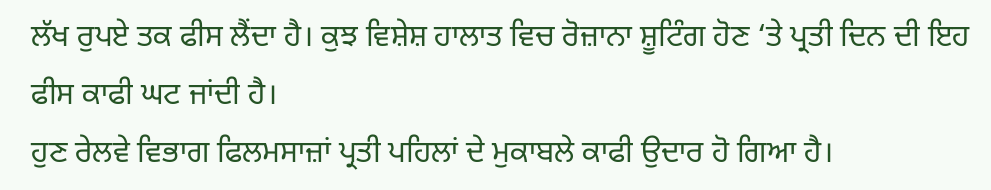ਲੱਖ ਰੁਪਏ ਤਕ ਫੀਸ ਲੈਂਦਾ ਹੈ। ਕੁਝ ਵਿਸ਼ੇਸ਼ ਹਾਲਾਤ ਵਿਚ ਰੋਜ਼ਾਨਾ ਸ਼ੂਟਿੰਗ ਹੋਣ ‘ਤੇ ਪ੍ਰਤੀ ਦਿਨ ਦੀ ਇਹ ਫੀਸ ਕਾਫੀ ਘਟ ਜਾਂਦੀ ਹੈ।
ਹੁਣ ਰੇਲਵੇ ਵਿਭਾਗ ਫਿਲਮਸਾਜ਼ਾਂ ਪ੍ਰਤੀ ਪਹਿਲਾਂ ਦੇ ਮੁਕਾਬਲੇ ਕਾਫੀ ਉਦਾਰ ਹੋ ਗਿਆ ਹੈ।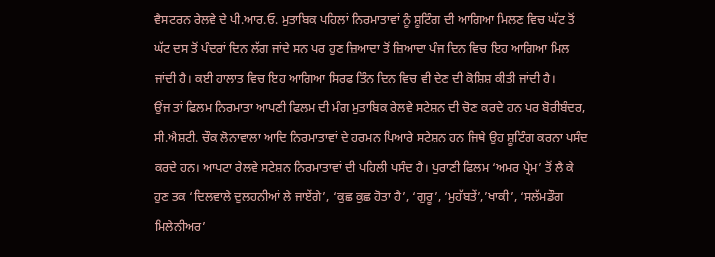ਵੈਸਟਰਨ ਰੇਲਵੇ ਦੇ ਪੀ.ਆਰ.ਓ. ਮੁਤਾਬਿਕ ਪਹਿਲਾਂ ਨਿਰਮਾਤਾਵਾਂ ਨੂੰ ਸ਼ੂਟਿੰਗ ਦੀ ਆਗਿਆ ਮਿਲਣ ਵਿਚ ਘੱਟ ਤੋਂ ਘੱਟ ਦਸ ਤੋਂ ਪੰਦਰਾਂ ਦਿਨ ਲੱਗ ਜਾਂਦੇ ਸਨ ਪਰ ਹੁਣ ਜ਼ਿਆਦਾ ਤੋਂ ਜ਼ਿਆਦਾ ਪੰਜ ਦਿਨ ਵਿਚ ਇਹ ਆਗਿਆ ਮਿਲ ਜਾਂਦੀ ਹੈ। ਕਈ ਹਾਲਾਤ ਵਿਚ ਇਹ ਆਗਿਆ ਸਿਰਫ ਤਿੰਨ ਦਿਨ ਵਿਚ ਵੀ ਦੇਣ ਦੀ ਕੋਸ਼ਿਸ਼ ਕੀਤੀ ਜਾਂਦੀ ਹੈ।
ਉਂਜ ਤਾਂ ਫਿਲਮ ਨਿਰਮਾਤਾ ਆਪਣੀ ਫਿਲਮ ਦੀ ਮੰਗ ਮੁਤਾਬਿਕ ਰੇਲਵੇ ਸਟੇਸ਼ਨ ਦੀ ਚੋਣ ਕਰਦੇ ਹਨ ਪਰ ਬੋਰੀਬੰਦਰ, ਸੀ.ਐਸ਼ਟੀ. ਚੌਕ ਲੋਨਾਵਾਲਾ ਆਦਿ ਨਿਰਮਾਤਾਵਾਂ ਦੇ ਹਰਮਨ ਪਿਆਰੇ ਸਟੇਸ਼ਨ ਹਨ ਜਿਥੇ ਉਹ ਸ਼ੂਟਿੰਗ ਕਰਨਾ ਪਸੰਦ ਕਰਦੇ ਹਨ। ਆਪਟਾ ਰੇਲਵੇ ਸਟੇਸ਼ਨ ਨਿਰਮਾਤਾਵਾਂ ਦੀ ਪਹਿਲੀ ਪਸੰਦ ਹੈ। ਪੁਰਾਣੀ ਫਿਲਮ ‘ਅਮਰ ਪ੍ਰੇਮ’ ਤੋਂ ਲੈ ਕੇ ਹੁਣ ਤਕ ‘ਦਿਲਵਾਲੇ ਦੁਲਹਨੀਆਂ ਲੇ ਜਾਏਂਗੇ’, ‘ਕੁਛ ਕੁਛ ਹੋਤਾ ਹੈ’, ‘ਗੁਰੂ’, ‘ਮੁਹੱਬਤੇਂ’,’ਖਾਕੀ’, ‘ਸਲੱਮਡੌਗ ਮਿਲੇਨੀਅਰ’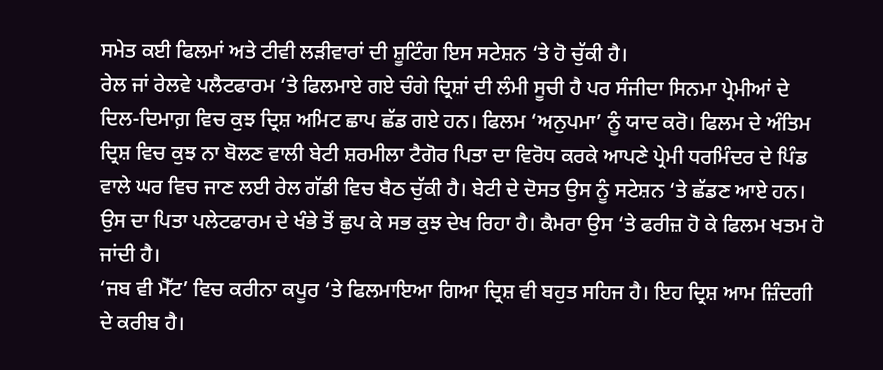ਸਮੇਤ ਕਈ ਫਿਲਮਾਂ ਅਤੇ ਟੀਵੀ ਲੜੀਵਾਰਾਂ ਦੀ ਸ਼ੂਟਿੰਗ ਇਸ ਸਟੇਸ਼ਨ ‘ਤੇ ਹੋ ਚੁੱਕੀ ਹੈ।
ਰੇਲ ਜਾਂ ਰੇਲਵੇ ਪਲੈਟਫਾਰਮ ‘ਤੇ ਫਿਲਮਾਏ ਗਏ ਚੰਗੇ ਦ੍ਰਿਸ਼ਾਂ ਦੀ ਲੰਮੀ ਸੂਚੀ ਹੈ ਪਰ ਸੰਜੀਦਾ ਸਿਨਮਾ ਪ੍ਰੇਮੀਆਂ ਦੇ ਦਿਲ-ਦਿਮਾਗ਼ ਵਿਚ ਕੁਝ ਦ੍ਰਿਸ਼ ਅਮਿਟ ਛਾਪ ਛੱਡ ਗਏ ਹਨ। ਫਿਲਮ ‘ਅਨੁਪਮਾ’ ਨੂੰ ਯਾਦ ਕਰੋ। ਫਿਲਮ ਦੇ ਅੰਤਿਮ ਦ੍ਰਿਸ਼ ਵਿਚ ਕੁਝ ਨਾ ਬੋਲਣ ਵਾਲੀ ਬੇਟੀ ਸ਼ਰਮੀਲਾ ਟੈਗੋਰ ਪਿਤਾ ਦਾ ਵਿਰੋਧ ਕਰਕੇ ਆਪਣੇ ਪ੍ਰੇਮੀ ਧਰਮਿੰਦਰ ਦੇ ਪਿੰਡ ਵਾਲੇ ਘਰ ਵਿਚ ਜਾਣ ਲਈ ਰੇਲ ਗੱਡੀ ਵਿਚ ਬੈਠ ਚੁੱਕੀ ਹੈ। ਬੇਟੀ ਦੇ ਦੋਸਤ ਉਸ ਨੂੰ ਸਟੇਸ਼ਨ ‘ਤੇ ਛੱਡਣ ਆਏ ਹਨ। ਉਸ ਦਾ ਪਿਤਾ ਪਲੇਟਫਾਰਮ ਦੇ ਖੰਭੇ ਤੋਂ ਛੁਪ ਕੇ ਸਭ ਕੁਝ ਦੇਖ ਰਿਹਾ ਹੈ। ਕੈਮਰਾ ਉਸ ‘ਤੇ ਫਰੀਜ਼ ਹੋ ਕੇ ਫਿਲਮ ਖਤਮ ਹੋ ਜਾਂਦੀ ਹੈ।
‘ਜਬ ਵੀ ਮੈੱਟ’ ਵਿਚ ਕਰੀਨਾ ਕਪੂਰ ‘ਤੇ ਫਿਲਮਾਇਆ ਗਿਆ ਦ੍ਰਿਸ਼ ਵੀ ਬਹੁਤ ਸਹਿਜ ਹੈ। ਇਹ ਦ੍ਰਿਸ਼ ਆਮ ਜ਼ਿੰਦਗੀ ਦੇ ਕਰੀਬ ਹੈ।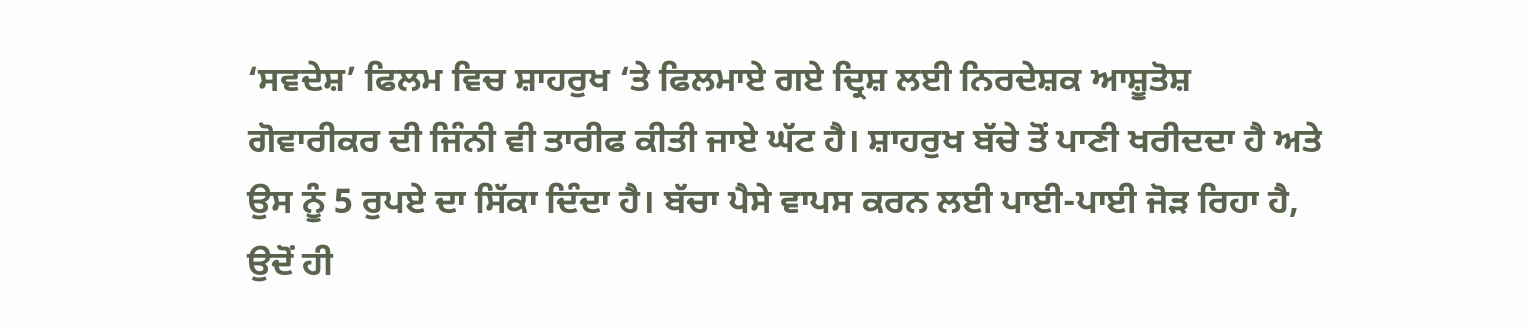‘ਸਵਦੇਸ਼’ ਫਿਲਮ ਵਿਚ ਸ਼ਾਹਰੁਖ ‘ਤੇ ਫਿਲਮਾਏ ਗਏ ਦ੍ਰਿਸ਼ ਲਈ ਨਿਰਦੇਸ਼ਕ ਆਸ਼ੂਤੋਸ਼ ਗੋਵਾਰੀਕਰ ਦੀ ਜਿੰਨੀ ਵੀ ਤਾਰੀਫ ਕੀਤੀ ਜਾਏ ਘੱਟ ਹੈ। ਸ਼ਾਹਰੁਖ ਬੱਚੇ ਤੋਂ ਪਾਣੀ ਖਰੀਦਦਾ ਹੈ ਅਤੇ ਉਸ ਨੂੰ 5 ਰੁਪਏ ਦਾ ਸਿੱਕਾ ਦਿੰਦਾ ਹੈ। ਬੱਚਾ ਪੈਸੇ ਵਾਪਸ ਕਰਨ ਲਈ ਪਾਈ-ਪਾਈ ਜੋੜ ਰਿਹਾ ਹੈ, ਉਦੋਂ ਹੀ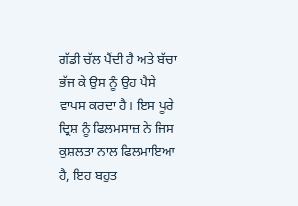ਗੱਡੀ ਚੱਲ ਪੈਂਦੀ ਹੈ ਅਤੇ ਬੱਚਾ ਭੱਜ ਕੇ ਉਸ ਨੂੰ ਉਹ ਪੈਸੇ ਵਾਪਸ ਕਰਦਾ ਹੈ। ਇਸ ਪੂਰੇ ਦ੍ਰਿਸ਼ ਨੂੰ ਫਿਲਮਸਾਜ਼ ਨੇ ਜਿਸ ਕੁਸ਼ਲਤਾ ਨਾਲ ਫਿਲਮਾਇਆ ਹੈ, ਇਹ ਬਹੁਤ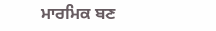ਮਾਰਮਿਕ ਬਣ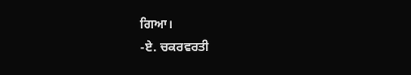ਗਿਆ।
-ਏ. ਚਕਰਵਰਤੀ